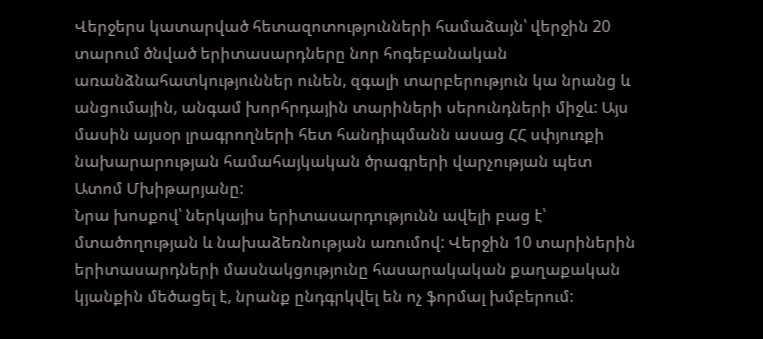Վերջերս կատարված հետազոտությունների համաձայն՝ վերջին 20 տարում ծնված երիտասարդները նոր հոգեբանական առանձնահատկություններ ունեն, զգալի տարբերություն կա նրանց և անցումային, անգամ խորհրդային տարիների սերունդների միջև: Այս մասին այսօր լրագրողների հետ հանդիպմանն ասաց ՀՀ սփյուռքի նախարարության համահայկական ծրագրերի վարչության պետ Ատոմ Մխիթարյանը:
Նրա խոսքով՝ ներկայիս երիտասարդությունն ավելի բաց է՝ մտածողության և նախաձեռնության առումով: Վերջին 10 տարիներին երիտասարդների մասնակցությունը հասարակական քաղաքական կյանքին մեծացել է, նրանք ընդգրկվել են ոչ ֆորմալ խմբերում: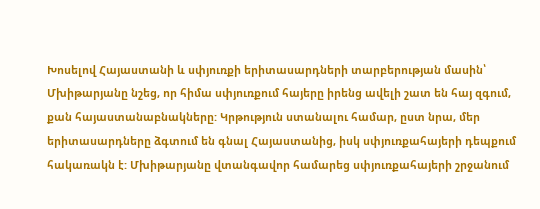Խոսելով Հայաստանի և սփյուռքի երիտասարդների տարբերության մասին՝ Մխիթարյանը նշեց, որ հիմա սփյուռքում հայերը իրենց ավելի շատ են հայ զգում, քան հայաստանաբնակները: Կրթություն ստանալու համար, ըստ նրա, մեր երիտասարդները ձգտում են գնալ Հայաստանից, իսկ սփյուռքահայերի դեպքում հակառակն է: Մխիթարյանը վտանգավոր համարեց սփյուռքահայերի շրջանում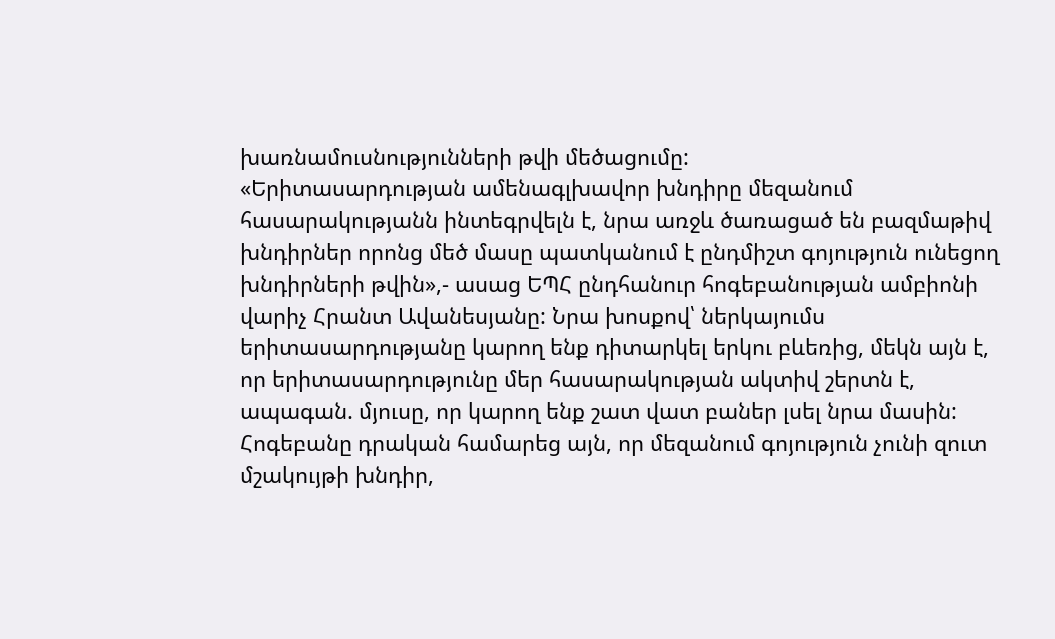խառնամուսնությունների թվի մեծացումը:
«Երիտասարդության ամենագլխավոր խնդիրը մեզանում հասարակությանն ինտեգրվելն է, նրա առջև ծառացած են բազմաթիվ խնդիրներ որոնց մեծ մասը պատկանում է ընդմիշտ գոյություն ունեցող խնդիրների թվին»,- ասաց ԵՊՀ ընդհանուր հոգեբանության ամբիոնի վարիչ Հրանտ Ավանեսյանը: Նրա խոսքով՝ ներկայումս երիտասարդությանը կարող ենք դիտարկել երկու բևեռից, մեկն այն է, որ երիտասարդությունը մեր հասարակության ակտիվ շերտն է, ապագան. մյուսը, որ կարող ենք շատ վատ բաներ լսել նրա մասին:
Հոգեբանը դրական համարեց այն, որ մեզանում գոյություն չունի զուտ մշակույթի խնդիր,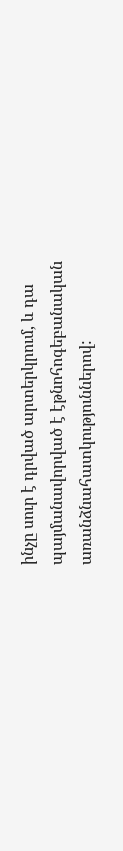ինչը սուր է դրված արտերկրում, և դա պայմանավորված է էթնոհոգեբանական առանձնահատկություններով: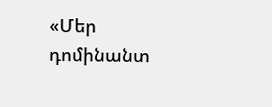«Մեր դոմինանտ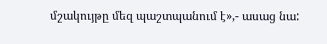մշակույթը մեզ պաշտպանում է»,- ասաց նա: